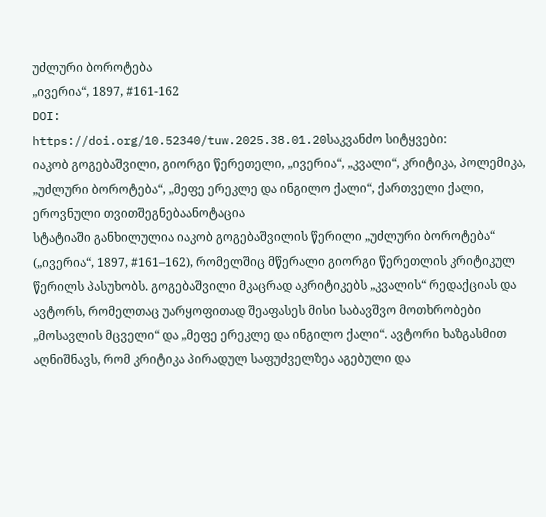უძლური ბოროტება
„ივერია“, 1897, #161-162
DOI:
https://doi.org/10.52340/tuw.2025.38.01.20საკვანძო სიტყვები:
იაკობ გოგებაშვილი, გიორგი წერეთელი, „ივერია“, „კვალი“, კრიტიკა, პოლემიკა, „უძლური ბოროტება“, „მეფე ერეკლე და ინგილო ქალი“, ქართველი ქალი, ეროვნული თვითშეგნებაანოტაცია
სტატიაში განხილულია იაკობ გოგებაშვილის წერილი „უძლური ბოროტება“ („ივერია“, 1897, #161–162), რომელშიც მწერალი გიორგი წერეთლის კრიტიკულ წერილს პასუხობს. გოგებაშვილი მკაცრად აკრიტიკებს „კვალის“ რედაქციას და ავტორს, რომელთაც უარყოფითად შეაფასეს მისი საბავშვო მოთხრობები „მოსავლის მცველი“ და „მეფე ერეკლე და ინგილო ქალი“. ავტორი ხაზგასმით აღნიშნავს, რომ კრიტიკა პირადულ საფუძველზეა აგებული და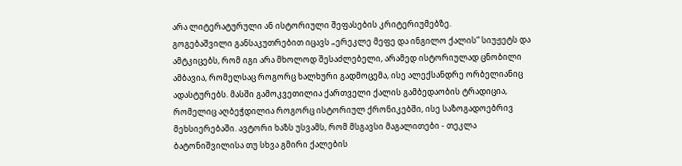არა ლიტერატურული ან ისტორიული შეფასების კრიტერიუმებზე.
გოგებაშვილი განსაკუთრებით იცავს „ერეკლე მეფე და ინგილო ქალის“ სიუჟეტს და ამტკიცებს, რომ იგი არა მხოლოდ შესაძლებელი, არამედ ისტორიულად ცნობილი ამბავია, რომელსაც როგორც ხალხური გადმოცემა, ისე ალექსანდრე ორბელიანიც ადასტურებს. მასში გამოკვეთილია ქართველი ქალის გამბედაობის ტრადიცია, რომელიც აღბეჭდილია როგორც ისტორიულ ქრონიკებში, ისე საზოგადოებრივ მეხსიერებაში. ავტორი ხაზს უსვამს, რომ მსგავსი მაგალითები - თეკლა ბატონიშვილისა თუ სხვა გმირი ქალების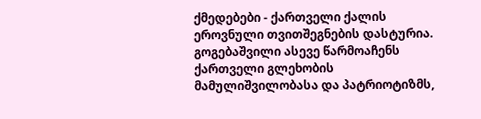ქმედებები - ქართველი ქალის ეროვნული თვითშეგნების დასტურია.
გოგებაშვილი ასევე წარმოაჩენს ქართველი გლეხობის მამულიშვილობასა და პატრიოტიზმს,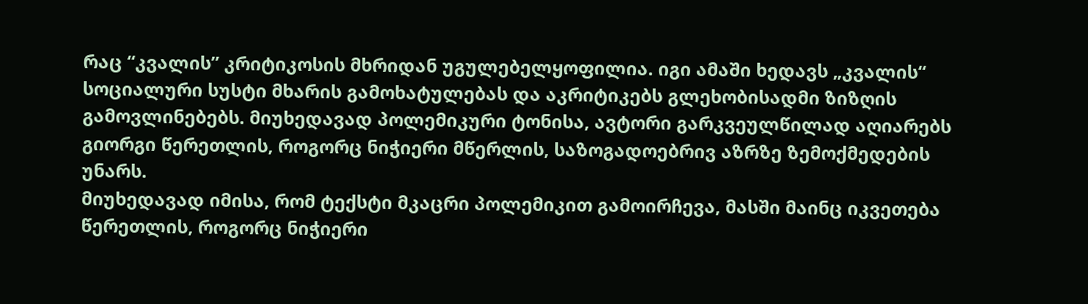რაც “კვალის” კრიტიკოსის მხრიდან უგულებელყოფილია. იგი ამაში ხედავს „კვალის“ სოციალური სუსტი მხარის გამოხატულებას და აკრიტიკებს გლეხობისადმი ზიზღის გამოვლინებებს. მიუხედავად პოლემიკური ტონისა, ავტორი გარკვეულწილად აღიარებს გიორგი წერეთლის, როგორც ნიჭიერი მწერლის, საზოგადოებრივ აზრზე ზემოქმედების უნარს.
მიუხედავად იმისა, რომ ტექსტი მკაცრი პოლემიკით გამოირჩევა, მასში მაინც იკვეთება წერეთლის, როგორც ნიჭიერი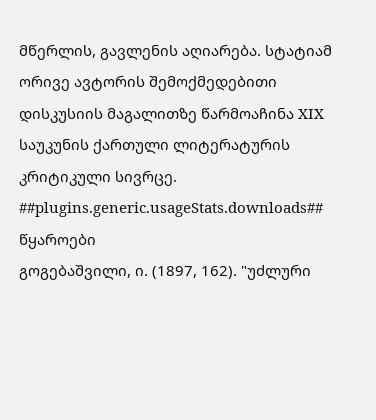მწერლის, გავლენის აღიარება. სტატიამ ორივე ავტორის შემოქმედებითი დისკუსიის მაგალითზე წარმოაჩინა XIX საუკუნის ქართული ლიტერატურის კრიტიკული სივრცე.
##plugins.generic.usageStats.downloads##
წყაროები
გოგებაშვილი, ი. (1897, 162). "უძლური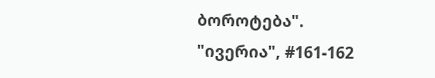ბოროტება". "ივერია", #161-162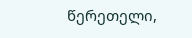წერეთელი,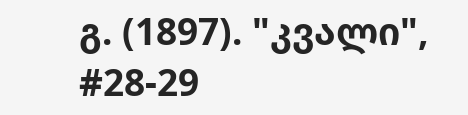გ. (1897). "კვალი", #28-29